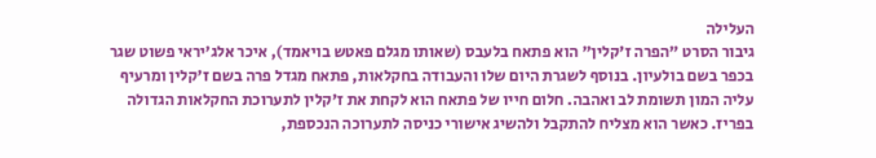העלילה
גיבור הסרט "הפרה ז'קלין" הוא פתאח בלעבס (שאותו מגלם פאטש בויאמד), איכר אלג'יראי פשוט שגר בכפר בשם בולעיון. בנוסף לשגרת היום שלו והעבודה בחקלאות, פתאח מגדל פרה בשם ז'קלין ומרעיף עליה המון תשומת לב ואהבה. חלום חייו של פתאח הוא לקחת את ז'קלין לתערוכת החקלאות הגדולה בפריז. כאשר הוא מצליח להתקבל ולהשיג אישורי כניסה לתערוכה הנכספת,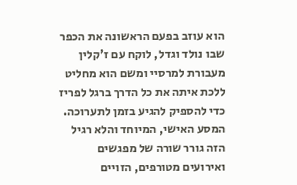הוא עוזב בפעם הראשונה את הכפר שבו נולד וגדל, לוקח עם ז'קלין מעבורת למרסיי ומשם הוא מחליט ללכת איתה את כל הדרך ברגל לפריז כדי להספיק להגיע בזמן לתערוכה. המסע האישי, המיוחד והלא רגיל הזה גורר שורה של מפגשים ואירועים מטורפים, הזויים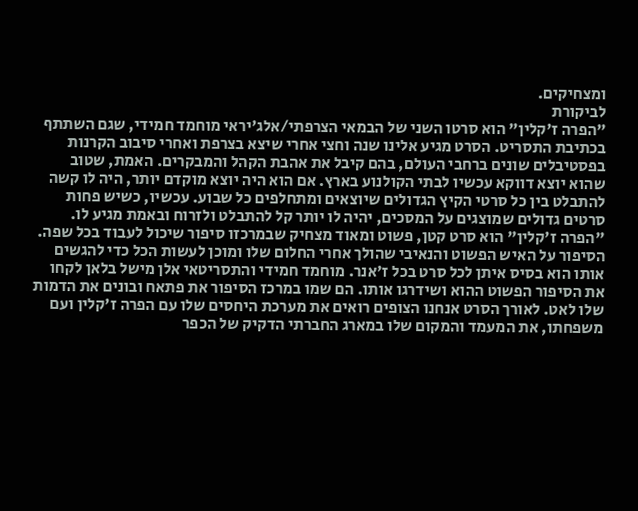ומצחיקים.
לביקורת
"הפרה ז'קלין" הוא סרטו השני של הבמאי הצרפתי/אלג'יראי מוחמד חמידי, שגם השתתף בכתיבת התסריט. הסרט מגיע אלינו שנה וחצי אחרי שיצא בצרפת ואחרי סיבוב הקרנות בפסטיבלים שונים ברחבי העולם, בהם קיבל את אהבת הקהל והמבקרים. האמת, שטוב שהוא יוצא דווקא עכשיו לבתי הקולנוע בארץ. אם הוא היה יוצא מוקדם יותר, היה לו קשה להתבלט בין כל סרטי הקיץ הגדולים שיוצאים ומתחלפים כל שבוע. עכשיו, כשיש פחות סרטים גדולים שמוצגים על המסכים, יהיה לו יותר קל להתבלט ולזרוח ובאמת מגיע לו. "הפרה ז'קלין" הוא סרט קטן, פשוט ומאוד מצחיק שבמרכזו סיפור שיכול לעבוד בכל שפה.
הסיפור על האיש הפשוט והנאיבי שהולך אחרי החלום שלו ומוכן לעשות הכל כדי להגשים אותו הוא בסיס איתן לכל סרט בכל ז'אנר. מוחמד חמידי והתסריטאי אלן מישל בלאן לקחו את הסיפור הפשוט ההוא ושידרגו אותו. הם שמו במרכז הסיפור את פתאח ובונים את הדמות שלו לאט. לאורך הסרט אנחנו הצופים רואים את מערכת היחסים שלו עם הפרה ז'קלין ועם משפחתו, את המעמד והמקום שלו במארג החברתי הדקיק של הכפר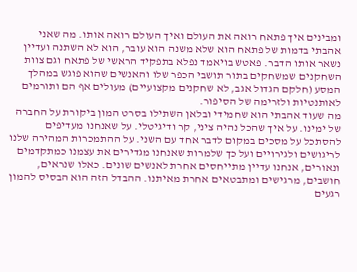ומבינים איך פתאח רואה את העולם ואיך העולם רואה אותו. מה שאני אהבתי בדמות של פתאח הוא שלא משנה הוא עובר, הוא לא השתנה ועדיין נשאר אותו הדבר. פאטש בויאמד נפלא בתפקיד הראשי של פתאח וגם צוות השחקנים שמשחקים בתור תושבי הכפר שלו והאנשים שהוא פוגש במהלך המסע (חלקם הגדול אגב, לא שחקנים מקצועיים) מעולים אף הם ותורמים לאותנטיות ולזרימה של הסיפור.
מה שעוד אהבתי הוא שחמידי ובלאן השתילו בסרט המון ביקורת על החברה של ימינו. על איך שהכל נהיה ציני, קר ודיגיטלי. על שאנחנו מעדיפים להסתכל על מסכים במקום לדבר אחד עם השני. על ההתמכרות המהירה שלנו לריגושים ולגירויים ועל כך שלמרות שאנחנו מגדירים את עצמנו כמתקדמים ונאורים, אנחנו עדיין מתייחסים אחרת לאנשים שונים. כאלו שנראים, חושבים, מרגישים ומתבטאים אחרת מאיתנו. ההבדל הזה הוא הבסיס להמון רגעים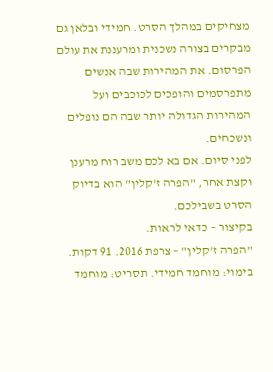מצחיקים במהלך הסרט. חמידי ובלאן גם מבקרים בצורה נשכנית ומרעננת את עולם הפרסום. את המהירות שבה אנשים מתפרסמים והופכים לכוכבים ועל המהירות הגדולה יותר שבה הם נופלים ונשכחים.
לפני סיום. אם בא לכם משב רוח מרענן וקצת אחר, "הפרה ז'קלין" הוא בדיוק הסרט בשבילכם.
בקיצור – כדאי לראות.
"הפרה ז'קלין" – צרפת 2016. 91 דקות. בימוי: מוחמד חמידי. תסריט: מוחמד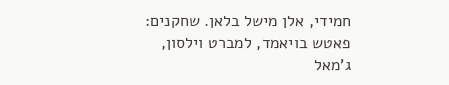חמידי, אלן מישל בלאן. שחקנים: פאטש בויאמד, למברט וילסון, ג'מאל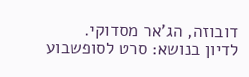דובוזה, הג'אר מסדוקי.
לדיון בנושא: סרט לסופשבוע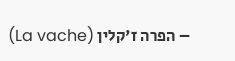– הפרה ז'קלין (La vache)